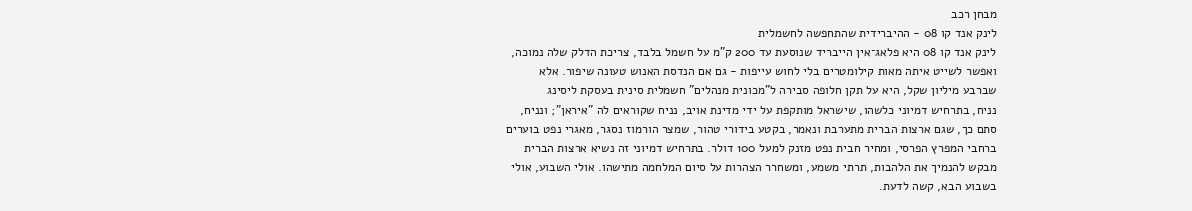מבחן רכב
לינק אנד קו 08 - ההיברידית שהתחפשה לחשמלית
לינק אנד קו 08 היא פלאג־אין הייבריד שנוסעת עד 200 ק"מ על חשמל בלבד, צריכת הדלק שלה נמוכה, ואפשר לשייט איתה מאות קילומטרים בלי לחוש עייפות - גם אם הנדסת האנוש טעונה שיפור. אלא שברבע מיליון שקל, היא על תקן חלופה סבירה ל"מכונית מנהלים" חשמלית סינית בעסקת ליסינג
נניח, בתרחיש דמיוני כלשהו, שישראל מותקפת על ידי מדינת אויב, נניח שקוראים לה "איראן"; ונניח, סתם כך, שגם ארצות הברית מתערבת ונאמר, בקטע בידורי טהור, שמצר הורמוז נסגר, מאגרי נפט בוערים ברחבי המפרץ הפרסי, ומחיר חבית נפט מזנק למעל 100 דולר. בתרחיש דמיוני זה נשיא ארצות הברית מבקש להנמיך את הלהבות, תרתי משמע, ומשחרר הצהרות על סיום המלחמה מתישהו. אולי השבוע, אולי בשבוע הבא, קשה לדעת.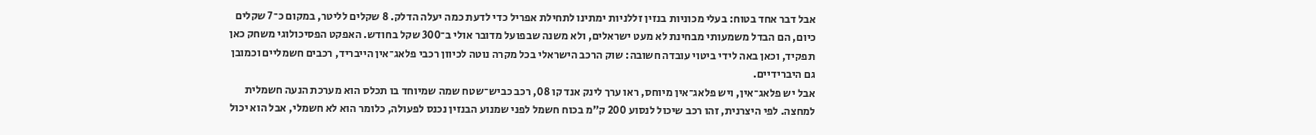אבל דבר אחד בטוח: בעלי מכוניות בנזין זללניות ימתינו לתחילת אפריל כדי לדעת כמה יעלה הדלק. 8 שקלים לליטר, במקום כ־7 שקלים כיום, הם הבדל משמעותי מבחינת לא מעט ישראלים, ולא משנה שבפועל מדובר אולי ב־300 שקל בחודש. האפקט הפסיכולוגי משחק כאן תפקיד, וכאן באה לידי ביטוי עובדה חשובה: שוק הרכב הישראלי בכל מקרה נוטה לכיוון רכבי פלאג־אין הייבריד, רכבים חשמליים וכמובן גם היברידיים.
אבל יש פלאג־אין, ויש פלאג־אין מיוחס, ראו ערך לינק אנד קו 08, רכב כביש־שטח שמה שמיוחד בו תכלס הוא מערכת הנעה חשמלית למחצה. לפי היצרנית, זהו רכב שיכול לנסוע 200 ק”מ בכוח חשמל לפני שמנוע הבנזין נכנס לפעולה, כלומר הוא לא חשמלי, אבל הוא יכול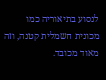לנסוע בתיאוריה כמו מכונית חשמלית קטנה, וזה מאוד מכובד.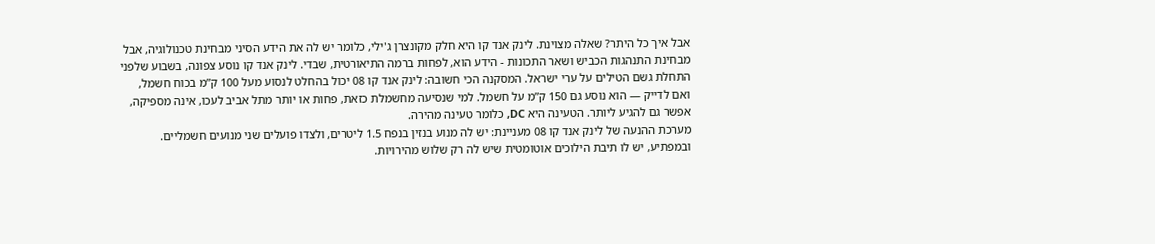אבל איך כל היתר? שאלה מצוינת. לינק אנד קו היא חלק מקונצרן ג'ילי, כלומר יש לה את הידע הסיני מבחינת טכנולוגיה, אבל מבחינת התנהגות הכביש ושאר התכונות - הידע הוא, לפחות ברמה התיאורטית, שבדי. לינק אנד קו נוסע צפונה, בשבוע שלפני התחלת גשם הטילים על ערי ישראל. המסקנה הכי חשובה: לינק אנד קו 08 יכול בהחלט לנסוע מעל 100 ק”מ בכוח חשמל, ואם לדייק — הוא נוסע גם 150 ק”מ על חשמל. למי שנסיעה מחשמלת כזאת, פחות או יותר מתל אביב לעכו, אינה מספיקה, אפשר גם להגיע ליותר. הטעינה היא DC, כלומר טעינה מהירה.
מערכת ההנעה של לינק אנד קו 08 מעניינת: יש לה מנוע בנזין בנפח 1.5 ליטרים, ולצדו פועלים שני מנועים חשמליים. ובמפתיע, יש לו תיבת הילוכים אוטומטית שיש לה רק שלוש מהירויות.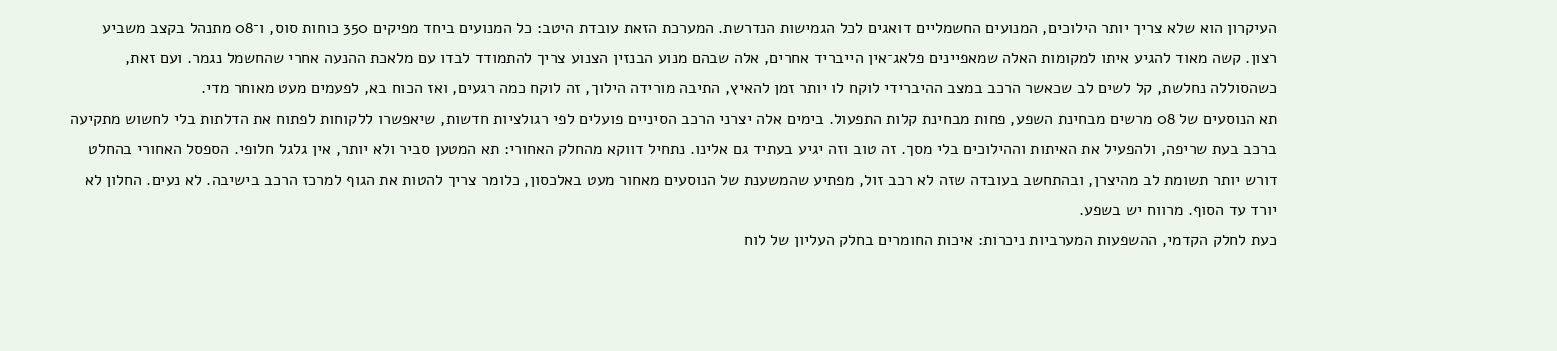העיקרון הוא שלא צריך יותר הילוכים, המנועים החשמליים דואגים לכל הגמישות הנדרשת. המערכת הזאת עובדת היטב: כל המנועים ביחד מפיקים 350 כוחות סוס, ו־08 מתנהל בקצב משביע רצון. קשה מאוד להגיע איתו למקומות האלה שמאפיינים פלאג־אין הייבריד אחרים, אלה שבהם מנוע הבנזין הצנוע צריך להתמודד לבדו עם מלאכת ההנעה אחרי שהחשמל נגמר. ועם זאת, כשהסוללה נחלשת, קל לשים לב שכאשר הרכב במצב ההיברידי לוקח לו יותר זמן להאיץ, התיבה מורידה הילוך, זה לוקח כמה רגעים, ואז הכוח בא, לפעמים מעט מאוחר מדי.
תא הנוסעים של 08 מרשים מבחינת השפע, פחות מבחינת קלות התפעול. בימים אלה יצרני הרכב הסיניים פועלים לפי רגולציות חדשות, שיאפשרו ללקוחות לפתוח את הדלתות בלי לחשוש מתקיעה ברכב בעת שריפה, ולהפעיל את האיתות וההילוכים בלי מסך. זה טוב וזה יגיע בעתיד גם אלינו. נתחיל דווקא מהחלק האחורי: תא המטען סביר ולא יותר, אין גלגל חלופי. הספסל האחורי בהחלט דורש יותר תשומת לב מהיצרן, ובהתחשב בעובדה שזה לא רכב זול, מפתיע שהמשענת של הנוסעים מאחור מעט באלכסון, כלומר צריך להטות את הגוף למרכז הרכב בישיבה. לא נעים. החלון לא יורד עד הסוף. מרווח יש בשפע.
כעת לחלק הקדמי, ההשפעות המערביות ניכרות: איכות החומרים בחלק העליון של לוח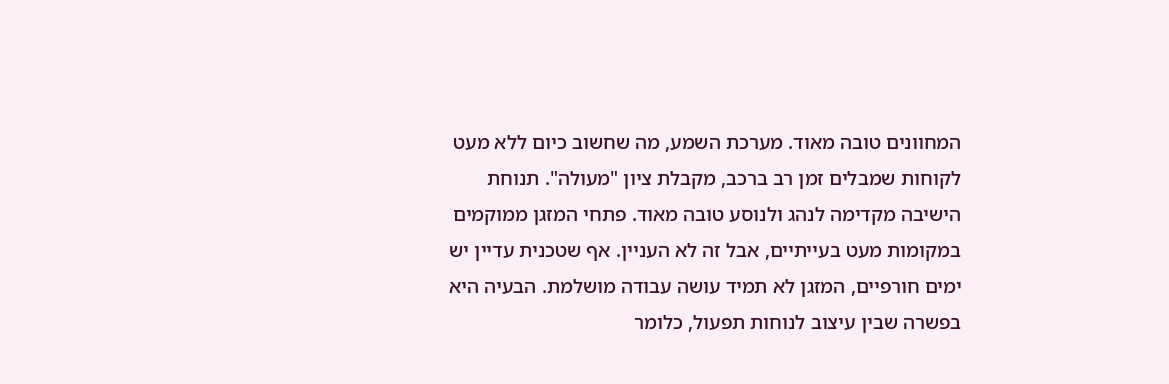המחוונים טובה מאוד. מערכת השמע, מה שחשוב כיום ללא מעט לקוחות שמבלים זמן רב ברכב, מקבלת ציון "מעולה". תנוחת הישיבה מקדימה לנהג ולנוסע טובה מאוד. פתחי המזגן ממוקמים במקומות מעט בעייתיים, אבל זה לא העניין. אף שטכנית עדיין יש ימים חורפיים, המזגן לא תמיד עושה עבודה מושלמת. הבעיה היא בפשרה שבין עיצוב לנוחות תפעול, כלומר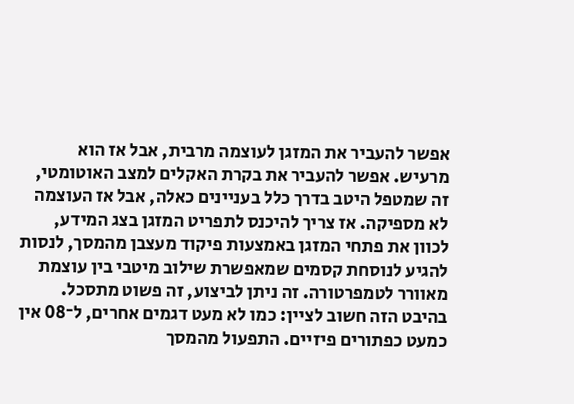אפשר להעביר את המזגן לעוצמה מרבית, אבל אז הוא מרעיש. אפשר להעביר את בקרת האקלים למצב האוטומטי, זה שמטפל היטב בדרך כלל בעניינים כאלה, אבל אז העוצמה לא מספיקה. אז צריך להיכנס לתפריט המזגן בצג המידע, לכוון את פתחי המזגן באמצעות פיקוד מעצבן מהמסך, לנסות להגיע לנוסחת קסמים שמאפשרת שילוב מיטבי בין עוצמת מאוורר לטמפרטורה. זה ניתן לביצוע, זה פשוט מתסכל. בהיבט הזה חשוב לציין: כמו לא מעט דגמים אחרים, ל־08 אין כמעט כפתורים פיזיים. התפעול מהמסך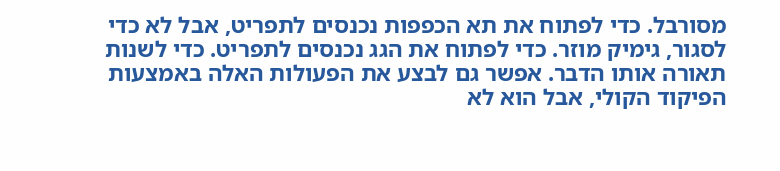מסורבל. כדי לפתוח את תא הכפפות נכנסים לתפריט, אבל לא כדי לסגור, גימיק מוזר. כדי לפתוח את הגג נכנסים לתפריט. כדי לשנות תאורה אותו הדבר. אפשר גם לבצע את הפעולות האלה באמצעות הפיקוד הקולי, אבל הוא לא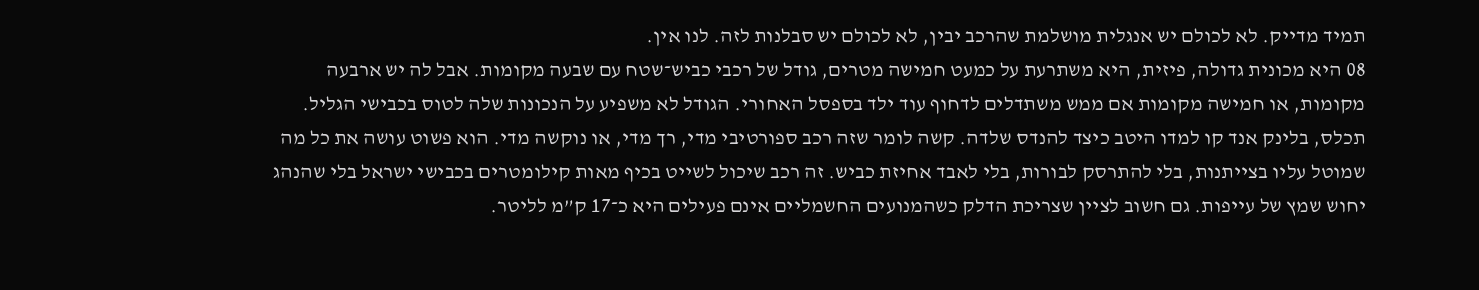תמיד מדייק. לא לכולם יש אנגלית מושלמת שהרכב יבין, לא לכולם יש סבלנות לזה. לנו אין.
08 היא מכונית גדולה, פיזית, היא משתרעת על כמעט חמישה מטרים, גודל של רכבי כביש־שטח עם שבעה מקומות. אבל לה יש ארבעה מקומות, או חמישה מקומות אם ממש משתדלים לדחוף עוד ילד בספסל האחורי. הגודל לא משפיע על הנכונות שלה לטוס בכבישי הגליל. תכלס, בלינק אנד קו למדו היטב כיצד להנדס שלדה. קשה לומר שזה רכב ספורטיבי מדי, רך מדי, או נוקשה מדי. הוא פשוט עושה את כל מה שמוטל עליו בצייתנות, בלי להתרסק לבורות, בלי לאבד אחיזת כביש. זה רכב שיכול לשייט בכיף מאות קילומטרים בכבישי ישראל בלי שהנהג יחוש שמץ של עייפות. גם חשוב לציין שצריכת הדלק כשהמנועים החשמליים אינם פעילים היא כ־17 ק”מ לליטר.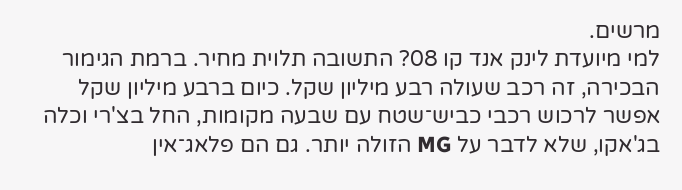מרשים.
למי מיועדת לינק אנד קו 08? התשובה תלוית מחיר. ברמת הגימור הבכירה, זה רכב שעולה רבע מיליון שקל. כיום ברבע מיליון שקל אפשר לרכוש רכבי כביש־שטח עם שבעה מקומות, החל בצ'רי וכלה בג'אקו, שלא לדבר על MG הזולה יותר. גם הם פלאג־אין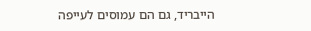הייבריד, גם הם עמוסים לעייפה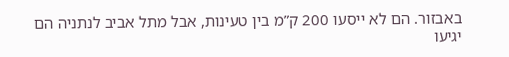באבזור. הם לא ייסעו 200 ק”מ בין טעינות, אבל מתל אביב לנתניה הם יגיעו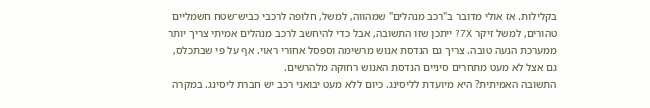בקלילות. אז אולי מדובר ב"רכב מנהלים" שמהווה, למשל, חלופה לרכבי כביש־שטח חשמליים טהורים, למשל זיקר 7X? ייתכן שזו התשובה, אבל כדי להיחשב לרכב מנהלים אמיתי צריך יותר ממערכת הנעה טובה. צריך גם הנדסת אנוש מרשימה וספסל אחורי ראוי. אף על פי שבתכלס, גם אצל לא מעט מתחרים סיניים הנדסת האנוש רחוקה מלהרשים.
התשובה האמיתית? היא מיועדת לליסינג. כיום ללא מעט יבואני רכב יש חברת ליסינג. במקרה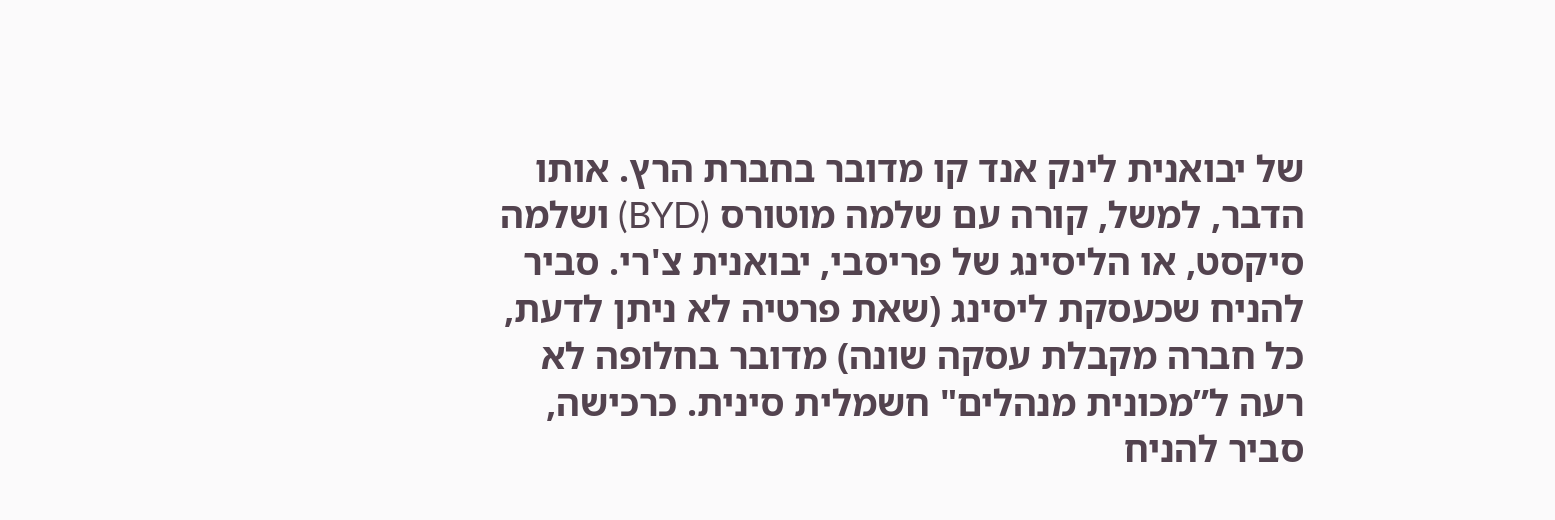של יבואנית לינק אנד קו מדובר בחברת הרץ. אותו הדבר, למשל, קורה עם שלמה מוטורס (BYD) ושלמה סיקסט, או הליסינג של פריסבי, יבואנית צ'רי. סביר להניח שכעסקת ליסינג (שאת פרטיה לא ניתן לדעת, כל חברה מקבלת עסקה שונה) מדובר בחלופה לא רעה ל”מכונית מנהלים" חשמלית סינית. כרכישה, סביר להניח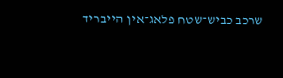שרכב כביש־שטח פלאג־אין הייבריד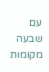עם שבעה מקומות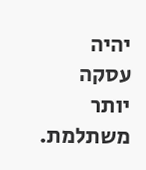יהיה עסקה יותר משתלמת.